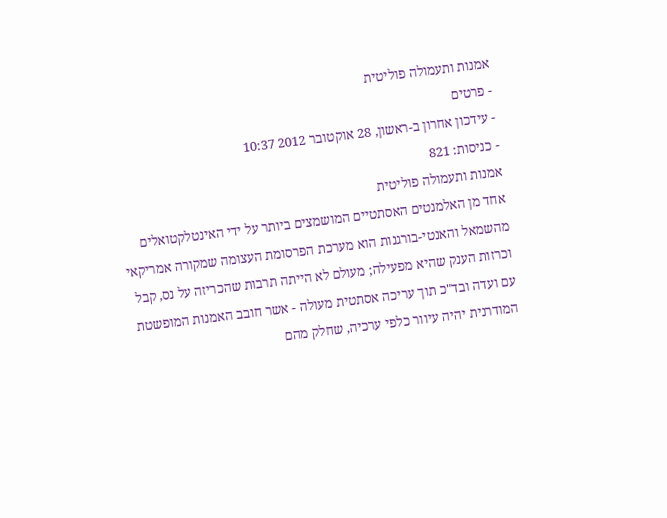אמנות ותעמולה פוליטית
- פרטים
- עידכון אחרון ב-ראשון, 28 אוקטובר 2012 10:37
- כניסות: 821
אמנות ותעמולה פוליטית
אחד מן האלמנטים האסתטיים המושמצים ביותר על ידי האינטלקטואלים מהשמאל והאנטי-בורגנות הוא מערכת הפרסומת העצומה שמקורה אמריקאי וכרזות הענק שהיא מפעילה; מעולם לא הייתה תרבות שהכריזה על נס, קבל עם ועדה ובד"כ תוך עריכה אסתטית מעולה - אשר חובב האמנות המופשטת המודרנית יהיה עיוור כלפי ערכיה, שחלק מהם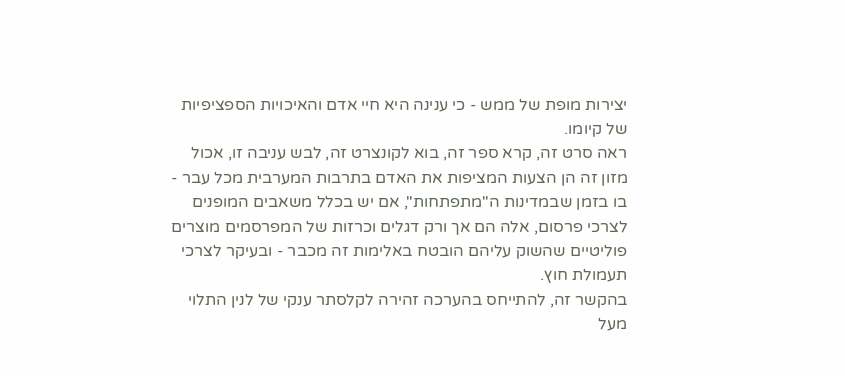יצירות מופת של ממש - כי ענינה היא חיי אדם והאיכויות הספציפיות של קיומו.
ראה סרט זה, קרא ספר זה, בוא לקונצרט זה, לבש עניבה זו, אכול מזון זה הן הצעות המציפות את האדם בתרבות המערבית מכל עבר - בו בזמן שבמדינות ה"מתפתחות", אם יש בכלל משאבים המופנים לצרכי פרסום, אלה הם אך ורק דגלים וכרזות של המפרסמים מוצרים פוליטיים שהשוק עליהם הובטח באלימות זה מכבר - ובעיקר לצרכי תעמולת חוץ.
בהקשר זה, להתייחס בהערכה זהירה לקלסתר ענקי של לנין התלוי מעל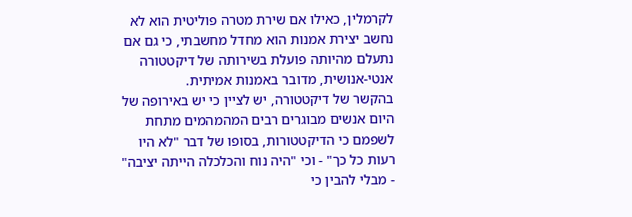לקרמלין, כאילו אם שירת מטרה פוליטית הוא לא נחשב יצירת אמנות הוא מחדל מחשבתי, כי גם אם נתעלם מהיותה פועלת בשירותה של דיקטטורה אנטי-אנושית, מדובר באמנות אמיתית.
בהקשר של דיקטטורה, יש לציין כי יש באירופה של היום אנשים מבוגרים רבים המהמהמים מתחת לשפמם כי הדיקטטורות, בסופו של דבר "לא היו רעות כל כך" - וכי "היה נוח והכלכלה הייתה יציבה" - מבלי להבין כי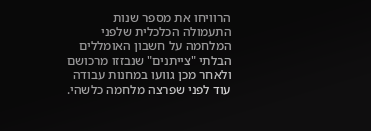הרוויחו את מספר שנות התעמולה הכלכלית שלפני המלחמה על חשבון האומללים הבלתי "צייתנים" שנבזזו מרכושם ולאחר מכן גוועו במחנות עבודה עוד לפני שפרצה מלחמה כלשהי.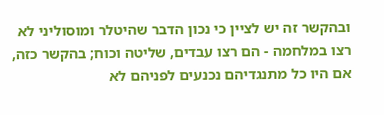ובהקשר זה יש לציין כי נכון הדבר שהיטלר ומוסוליני לא רצו במלחמה - הם רצו עבדים, שליטה וכוח; בהקשר כזה, אם היו כל מתנגדיהם נכנעים לפניהם לא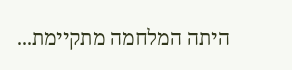היתה המלחמה מתקיימת...